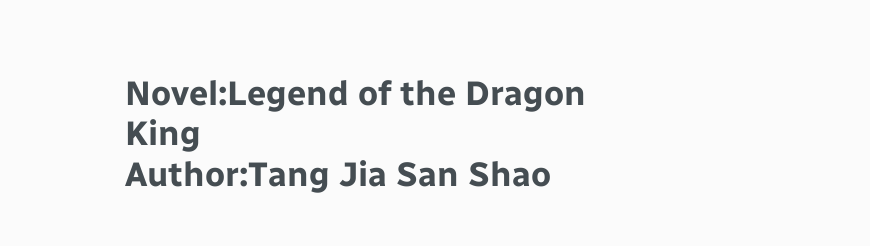Novel:Legend of the Dragon King
Author:Tang Jia San Shao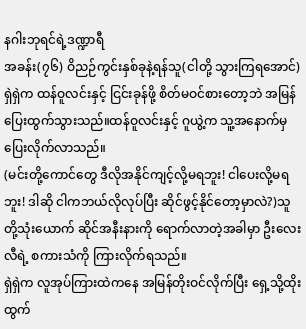နဂါးဘုရင်ရဲ့ဒဏ္ဍာရီ
အခန်း(၇၆) ဝိညဉ်ကွင်းနှစ်ခုနဲ့ရန်သူ(ငါတို့ သွားကြရအောင်) ရှဲရှဲက ထန်ဝူလင်းနှင့် ငြင်းခုန်ဖို့ စိတ်မဝင်စားတော့ဘဲ အမြန်ပြေးထွက်သွားသည်။ထန်ဝူလင်းနှင့် ဂူယွဲ့က သူ့အနောက်မှ ပြေးလိုက်လာသည်။
(မင်းတို့ကောင်တွေ ဒီလိုအနိုင်ကျင့်လို့မရဘူး! ငါပေးလို့မရဘူး! ဒါဆို ငါကဘယ်လိုလုပ်ပြီး ဆိုင်ဖွင့်နိုင်တော့မှာလဲ?)သူတို့သုံးယောက် ဆိုင်အနီးနားကို ရောက်လာတဲ့အခါမှာ ဦးလေးလီရဲ့ စကားသံကို ကြားလိုက်ရသည်။
ရှဲရှဲက လူအုပ်ကြားထဲကနေ အမြန်တိုးဝင်လိုက်ပြီး ရှေ့သို့ထိုးထွက်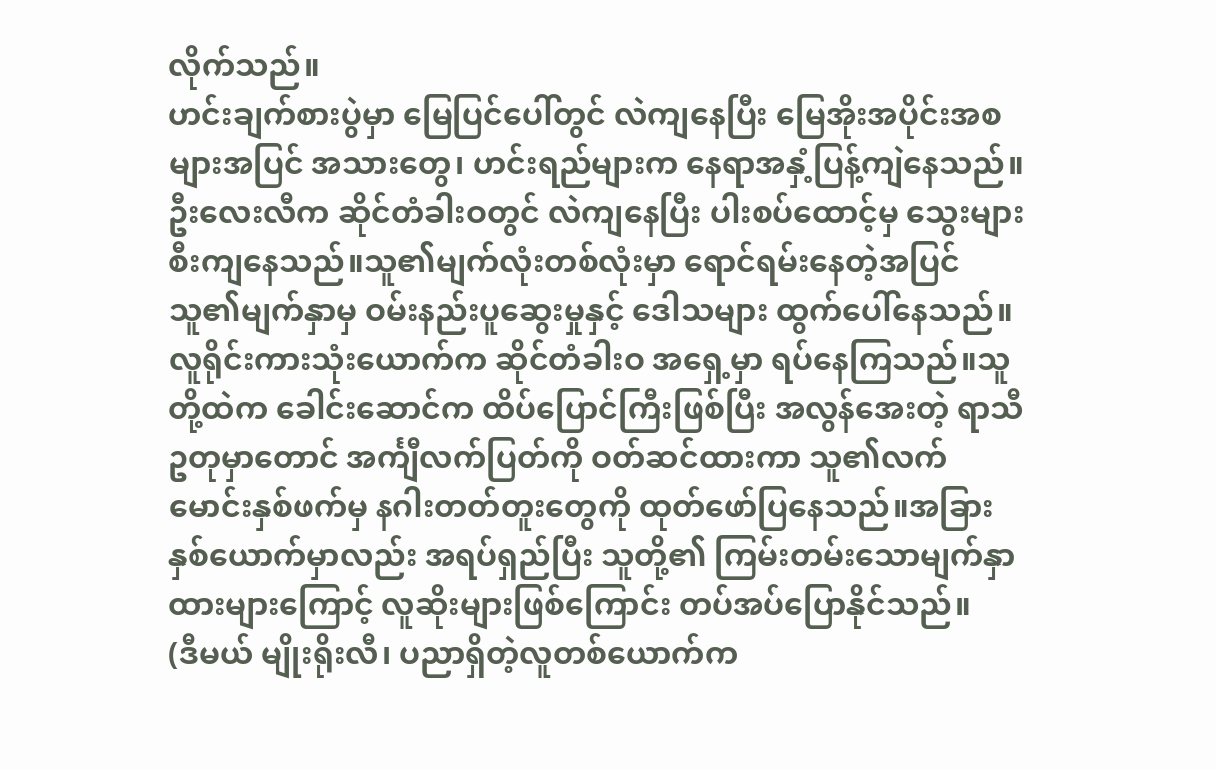လိုက်သည်။
ဟင်းချက်စားပွဲမှာ မြေပြင်ပေါ်တွင် လဲကျနေပြီး မြေအိုးအပိုင်းအစများအပြင် အသားတွေ၊ ဟင်းရည်များက နေရာအနှံ့ပြန့်ကျဲနေသည်။
ဦးလေးလီက ဆိုင်တံခါးဝတွင် လဲကျနေပြီး ပါးစပ်ထောင့်မှ သွေးများစီးကျနေသည်။သူ၏မျက်လုံးတစ်လုံးမှာ ရောင်ရမ်းနေတဲ့အပြင် သူ၏မျက်နှာမှ ဝမ်းနည်းပူဆွေးမှုနှင့် ဒေါသများ ထွက်ပေါ်နေသည်။
လူရိုင်းကားသုံးယောက်က ဆိုင်တံခါးဝ အရှေ့မှာ ရပ်နေကြသည်။သူတို့ထဲက ခေါင်းဆောင်က ထိပ်ပြောင်ကြီးဖြစ်ပြီး အလွန်အေးတဲ့ ရာသီဥတုမှာတောင် အင်္ကျီလက်ပြတ်ကို ဝတ်ဆင်ထားကာ သူ၏လက်မောင်းနှစ်ဖက်မှ နဂါးတတ်တူးတွေကို ထုတ်ဖော်ပြနေသည်။အခြားနှစ်ယောက်မှာလည်း အရပ်ရှည်ပြီး သူတို့၏ ကြမ်းတမ်းသောမျက်နှာထားများကြောင့် လူဆိုးများဖြစ်ကြောင်း တပ်အပ်ပြောနိုင်သည်။
(ဒီမယ် မျိုးရိုးလီ၊ ပညာရှိတဲ့လူတစ်ယောက်က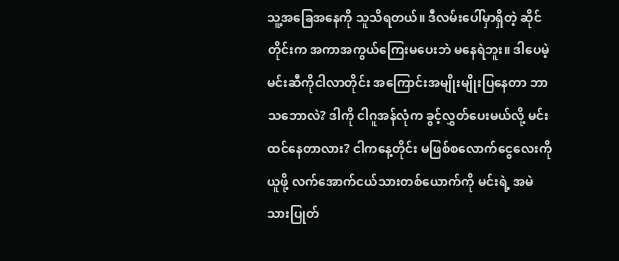သူ့အခြေအနေကို သူသိရတယ်။ ဒီလမ်းပေါ်မှာရှိတဲ့ ဆိုင်တိုင်းက အကာအကွယ်ကြေးမပေးဘဲ မနေရဲဘူး။ ဒါပေမဲ့ မင်းဆီကိုငါလာတိုင်း အကြောင်းအမျိုးမျိုးပြနေတာ ဘာသဘောလဲ? ဒါကို ငါဂူအန်လုံက ခွင့်လွှတ်ပေးမယ်လို့ မင်းထင်နေတာလား? ငါကနေ့တိုင်း မဖြစ်စလောက်ငွေလေးကိုယူဖို့ လက်အောက်ငယ်သားတစ်ယောက်ကို မင်းရဲ့ အမဲသားပြုတ်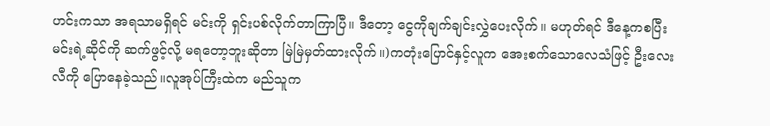ဟင်းကသာ အရသာမရှိရင် မင်းကို ရှင်းပစ်လိုက်တာကြာပြီ။ ဒီတော့ ငွေကိုချက်ချင်းလွှဲပေးလိုက်။ မဟုတ်ရင် ဒီနေ့ကစပြီး မင်းရဲ့ဆိုင်ကို ဆက်ဖွင့်လို့ မရတော့ဘူးဆိုတာ မြဲမြဲမှတ်ထားလိုက်။)ကတုံးပြောင်နှင့်လူက အေးစက်သောလေသံဖြင့် ဦးလေးလီကို ပြောနေခဲ့သည်။လူအုပ်ကြီးထဲက မည်သူက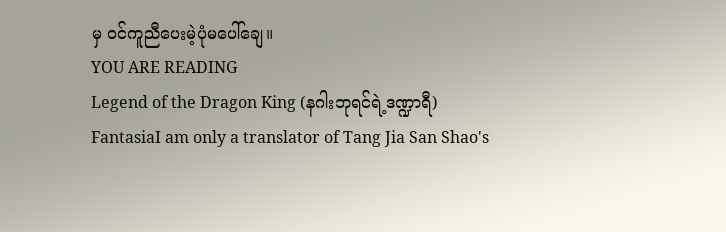မှ ဝင်ကူညီပေးမဲ့ပုံမပေါ်ချေ။
YOU ARE READING
Legend of the Dragon King (နဂါးဘုရင်ရဲ့ဒဏ္ဍာရီ)
FantasiaI am only a translator of Tang Jia San Shao's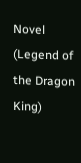Novel (Legend of the Dragon King)